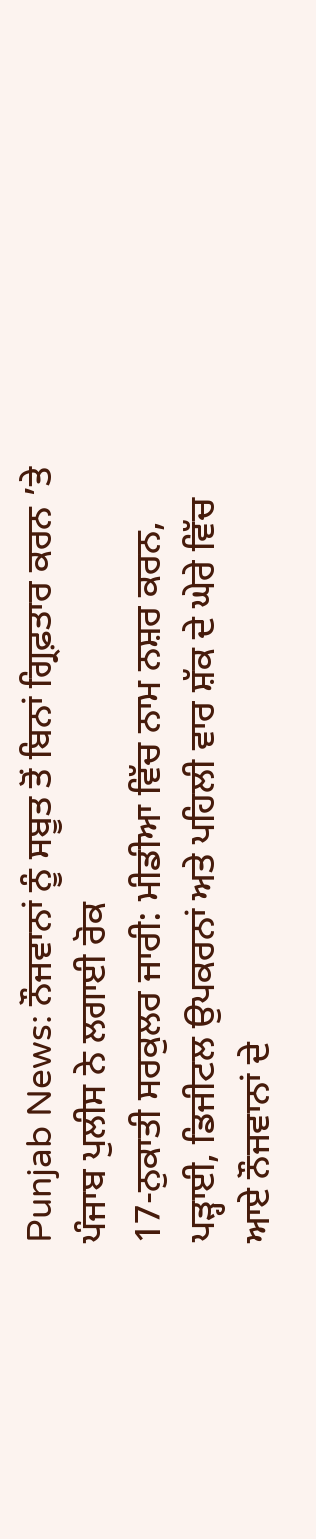Punjab News: ਨੌਜਵਾਨਾਂ ਨੂੰ ਸਬੂਤ ਤੋਂ ਬਿਨਾਂ ਗ੍ਰਿਫ਼ਤਾਰ ਕਰਨ ’ਤੇ ਪੰਜਾਬ ਪੁਲੀਸ ਨੇ ਲਗਾਈ ਰੋਕ
17-ਨੁਕਾਤੀ ਸਰਕੁਲਰ ਜਾਰੀ: ਮੀਡੀਆ ਵਿੱਚ ਨਾਮ ਨਸ਼ਰ ਕਰਨ, ਪੜ੍ਹਾਈ, ਡਿਜੀਟਲ ਉਪਕਰਨਾਂ ਅਤੇ ਪਹਿਲੀ ਵਾਰ ਸ਼ੱਕ ਦੇ ਘੇਰੇ ਵਿੱਚ ਆਏ ਨੌਜਵਾਨਾਂ ਦੇ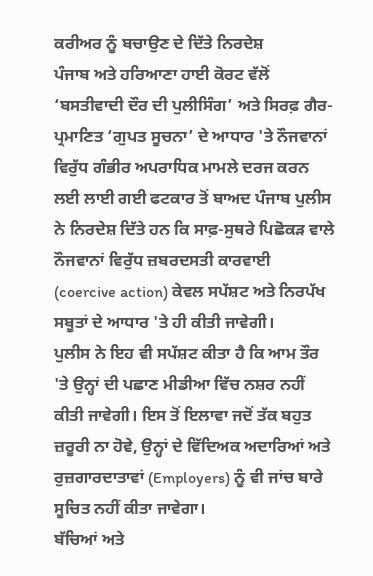ਕਰੀਅਰ ਨੂੰ ਬਚਾਉਣ ਦੇ ਦਿੱਤੇ ਨਿਰਦੇਸ਼
ਪੰਜਾਬ ਅਤੇ ਹਰਿਆਣਾ ਹਾਈ ਕੋਰਟ ਵੱਲੋਂ ‘ਬਸਤੀਵਾਦੀ ਦੌਰ ਦੀ ਪੁਲੀਸਿੰਗ’ ਅਤੇ ਸਿਰਫ਼ ਗੈਰ-ਪ੍ਰਮਾਣਿਤ ‘ਗੁਪਤ ਸੂਚਨਾ’ ਦੇ ਆਧਾਰ 'ਤੇ ਨੌਜਵਾਨਾਂ ਵਿਰੁੱਧ ਗੰਭੀਰ ਅਪਰਾਧਿਕ ਮਾਮਲੇ ਦਰਜ ਕਰਨ ਲਈ ਲਾਈ ਗਈ ਫਟਕਾਰ ਤੋਂ ਬਾਅਦ ਪੰਜਾਬ ਪੁਲੀਸ ਨੇ ਨਿਰਦੇਸ਼ ਦਿੱਤੇ ਹਨ ਕਿ ਸਾਫ਼-ਸੁਥਰੇ ਪਿਛੋਕੜ ਵਾਲੇ ਨੌਜਵਾਨਾਂ ਵਿਰੁੱਧ ਜ਼ਬਰਦਸਤੀ ਕਾਰਵਾਈ (coercive action) ਕੇਵਲ ਸਪੱਸ਼ਟ ਅਤੇ ਨਿਰਪੱਖ ਸਬੂਤਾਂ ਦੇ ਆਧਾਰ 'ਤੇ ਹੀ ਕੀਤੀ ਜਾਵੇਗੀ।
ਪੁਲੀਸ ਨੇ ਇਹ ਵੀ ਸਪੱਸ਼ਟ ਕੀਤਾ ਹੈ ਕਿ ਆਮ ਤੌਰ 'ਤੇ ਉਨ੍ਹਾਂ ਦੀ ਪਛਾਣ ਮੀਡੀਆ ਵਿੱਚ ਨਸ਼ਰ ਨਹੀਂ ਕੀਤੀ ਜਾਵੇਗੀ। ਇਸ ਤੋਂ ਇਲਾਵਾ ਜਦੋਂ ਤੱਕ ਬਹੁਤ ਜ਼ਰੂਰੀ ਨਾ ਹੋਵੇ, ਉਨ੍ਹਾਂ ਦੇ ਵਿੱਦਿਅਕ ਅਦਾਰਿਆਂ ਅਤੇ ਰੁਜ਼ਗਾਰਦਾਤਾਵਾਂ (Employers) ਨੂੰ ਵੀ ਜਾਂਚ ਬਾਰੇ ਸੂਚਿਤ ਨਹੀਂ ਕੀਤਾ ਜਾਵੇਗਾ।
ਬੱਚਿਆਂ ਅਤੇ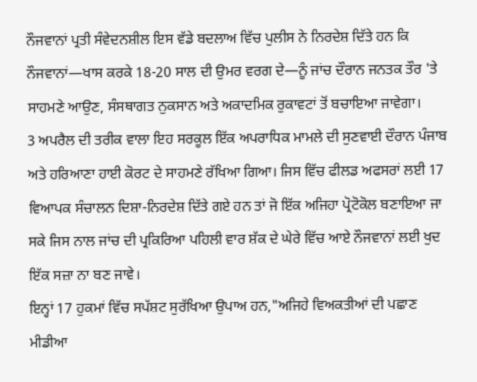ਨੌਜਵਾਨਾਂ ਪ੍ਰਤੀ ਸੰਵੇਦਨਸ਼ੀਲ ਇਸ ਵੱਡੇ ਬਦਲਾਅ ਵਿੱਚ ਪੁਲੀਸ ਨੇ ਨਿਰਦੇਸ਼ ਦਿੱਤੇ ਹਨ ਕਿ ਨੌਜਵਾਨਾਂ—ਖਾਸ ਕਰਕੇ 18-20 ਸਾਲ ਦੀ ਉਮਰ ਵਰਗ ਦੇ—ਨੂੰ ਜਾਂਚ ਦੌਰਾਨ ਜਨਤਕ ਤੌਰ 'ਤੇ ਸਾਹਮਣੇ ਆਉਣ, ਸੰਸਥਾਗਤ ਨੁਕਸਾਨ ਅਤੇ ਅਕਾਦਮਿਕ ਰੁਕਾਵਟਾਂ ਤੋਂ ਬਚਾਇਆ ਜਾਵੇਗਾ।
3 ਅਪਰੈਲ ਦੀ ਤਰੀਕ ਵਾਲਾ ਇਹ ਸਰਕੂਲ ਇੱਕ ਅਪਰਾਧਿਕ ਮਾਮਲੇ ਦੀ ਸੁਣਵਾਈ ਦੌਰਾਨ ਪੰਜਾਬ ਅਤੇ ਹਰਿਆਣਾ ਹਾਈ ਕੋਰਟ ਦੇ ਸਾਹਮਣੇ ਰੱਖਿਆ ਗਿਆ। ਜਿਸ ਵਿੱਚ ਫੀਲਡ ਅਫਸਰਾਂ ਲਈ 17 ਵਿਆਪਕ ਸੰਚਾਲਨ ਦਿਸ਼ਾ-ਨਿਰਦੇਸ਼ ਦਿੱਤੇ ਗਏ ਹਨ ਤਾਂ ਜੋ ਇੱਕ ਅਜਿਹਾ ਪ੍ਰੋਟੋਕੋਲ ਬਣਾਇਆ ਜਾ ਸਕੇ ਜਿਸ ਨਾਲ ਜਾਂਚ ਦੀ ਪ੍ਰਕਿਰਿਆ ਪਹਿਲੀ ਵਾਰ ਸ਼ੱਕ ਦੇ ਘੇਰੇ ਵਿੱਚ ਆਏ ਨੌਜਵਾਨਾਂ ਲਈ ਖੁਦ ਇੱਕ ਸਜ਼ਾ ਨਾ ਬਣ ਜਾਵੇ।
ਇਨ੍ਹਾਂ 17 ਹੁਕਮਾਂ ਵਿੱਚ ਸਪੱਸ਼ਟ ਸੁਰੱਖਿਆ ਉਪਾਅ ਹਨ,"ਅਜਿਹੇ ਵਿਅਕਤੀਆਂ ਦੀ ਪਛਾਣ ਮੀਡੀਆ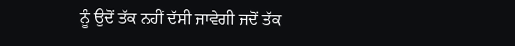ਨੂੰ ਉਦੋਂ ਤੱਕ ਨਹੀਂ ਦੱਸੀ ਜਾਵੇਗੀ ਜਦੋਂ ਤੱਕ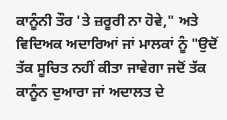ਕਾਨੂੰਨੀ ਤੌਰ 'ਤੇ ਜ਼ਰੂਰੀ ਨਾ ਹੋਵੇ," ਅਤੇ ਵਿਦਿਅਕ ਅਦਾਰਿਆਂ ਜਾਂ ਮਾਲਕਾਂ ਨੂੰ "ਉਦੋਂ ਤੱਕ ਸੂਚਿਤ ਨਹੀਂ ਕੀਤਾ ਜਾਵੇਗਾ ਜਦੋਂ ਤੱਕ ਕਾਨੂੰਨ ਦੁਆਰਾ ਜਾਂ ਅਦਾਲਤ ਦੇ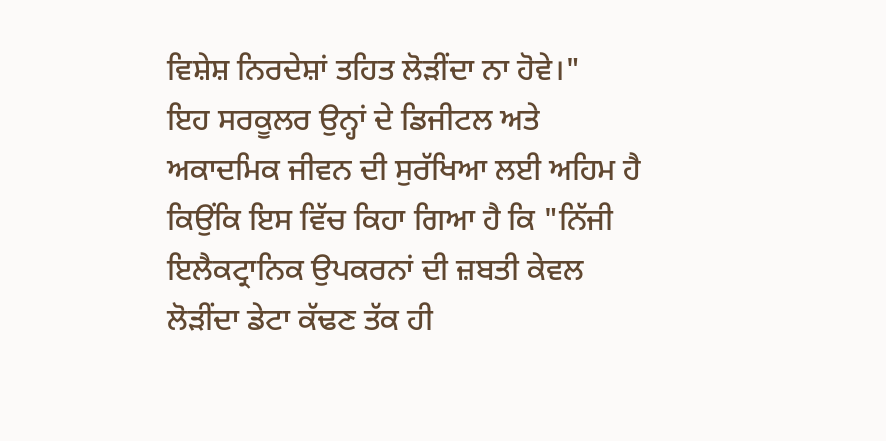ਵਿਸ਼ੇਸ਼ ਨਿਰਦੇਸ਼ਾਂ ਤਹਿਤ ਲੋੜੀਂਦਾ ਨਾ ਹੋਵੇ।"
ਇਹ ਸਰਕੂਲਰ ਉਨ੍ਹਾਂ ਦੇ ਡਿਜੀਟਲ ਅਤੇ ਅਕਾਦਮਿਕ ਜੀਵਨ ਦੀ ਸੁਰੱਖਿਆ ਲਈ ਅਹਿਮ ਹੈ ਕਿਉਂਕਿ ਇਸ ਵਿੱਚ ਕਿਹਾ ਗਿਆ ਹੈ ਕਿ "ਨਿੱਜੀ ਇਲੈਕਟ੍ਰਾਨਿਕ ਉਪਕਰਨਾਂ ਦੀ ਜ਼ਬਤੀ ਕੇਵਲ ਲੋੜੀਂਦਾ ਡੇਟਾ ਕੱਢਣ ਤੱਕ ਹੀ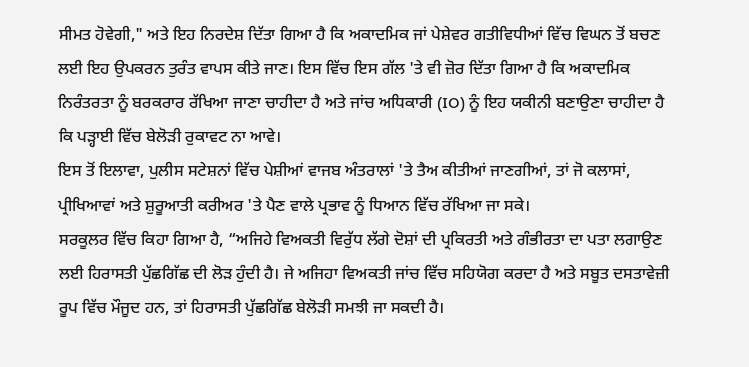ਸੀਮਤ ਹੋਵੇਗੀ," ਅਤੇ ਇਹ ਨਿਰਦੇਸ਼ ਦਿੱਤਾ ਗਿਆ ਹੈ ਕਿ ਅਕਾਦਮਿਕ ਜਾਂ ਪੇਸ਼ੇਵਰ ਗਤੀਵਿਧੀਆਂ ਵਿੱਚ ਵਿਘਨ ਤੋਂ ਬਚਣ ਲਈ ਇਹ ਉਪਕਰਨ ਤੁਰੰਤ ਵਾਪਸ ਕੀਤੇ ਜਾਣ। ਇਸ ਵਿੱਚ ਇਸ ਗੱਲ 'ਤੇ ਵੀ ਜ਼ੋਰ ਦਿੱਤਾ ਗਿਆ ਹੈ ਕਿ ਅਕਾਦਮਿਕ ਨਿਰੰਤਰਤਾ ਨੂੰ ਬਰਕਰਾਰ ਰੱਖਿਆ ਜਾਣਾ ਚਾਹੀਦਾ ਹੈ ਅਤੇ ਜਾਂਚ ਅਧਿਕਾਰੀ (IO) ਨੂੰ ਇਹ ਯਕੀਨੀ ਬਣਾਉਣਾ ਚਾਹੀਦਾ ਹੈ ਕਿ ਪੜ੍ਹਾਈ ਵਿੱਚ ਬੇਲੋੜੀ ਰੁਕਾਵਟ ਨਾ ਆਵੇ।
ਇਸ ਤੋਂ ਇਲਾਵਾ, ਪੁਲੀਸ ਸਟੇਸ਼ਨਾਂ ਵਿੱਚ ਪੇਸ਼ੀਆਂ ਵਾਜਬ ਅੰਤਰਾਲਾਂ 'ਤੇ ਤੈਅ ਕੀਤੀਆਂ ਜਾਣਗੀਆਂ, ਤਾਂ ਜੋ ਕਲਾਸਾਂ, ਪ੍ਰੀਖਿਆਵਾਂ ਅਤੇ ਸ਼ੁਰੂਆਤੀ ਕਰੀਅਰ 'ਤੇ ਪੈਣ ਵਾਲੇ ਪ੍ਰਭਾਵ ਨੂੰ ਧਿਆਨ ਵਿੱਚ ਰੱਖਿਆ ਜਾ ਸਕੇ।
ਸਰਕੂਲਰ ਵਿੱਚ ਕਿਹਾ ਗਿਆ ਹੈ, “ਅਜਿਹੇ ਵਿਅਕਤੀ ਵਿਰੁੱਧ ਲੱਗੇ ਦੋਸ਼ਾਂ ਦੀ ਪ੍ਰਕਿਰਤੀ ਅਤੇ ਗੰਭੀਰਤਾ ਦਾ ਪਤਾ ਲਗਾਉਣ ਲਈ ਹਿਰਾਸਤੀ ਪੁੱਛਗਿੱਛ ਦੀ ਲੋੜ ਹੁੰਦੀ ਹੈ। ਜੇ ਅਜਿਹਾ ਵਿਅਕਤੀ ਜਾਂਚ ਵਿੱਚ ਸਹਿਯੋਗ ਕਰਦਾ ਹੈ ਅਤੇ ਸਬੂਤ ਦਸਤਾਵੇਜ਼ੀ ਰੂਪ ਵਿੱਚ ਮੌਜੂਦ ਹਨ, ਤਾਂ ਹਿਰਾਸਤੀ ਪੁੱਛਗਿੱਛ ਬੇਲੋੜੀ ਸਮਝੀ ਜਾ ਸਕਦੀ ਹੈ।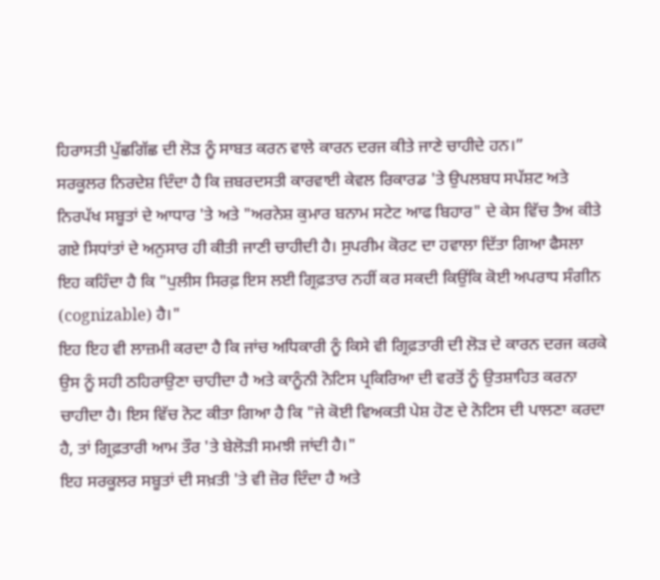ਹਿਰਾਸਤੀ ਪੁੱਛਗਿੱਛ ਦੀ ਲੋੜ ਨੂੰ ਸਾਬਤ ਕਰਨ ਵਾਲੇ ਕਾਰਨ ਦਰਜ ਕੀਤੇ ਜਾਣੇ ਚਾਹੀਦੇ ਹਨ।”
ਸਰਕੂਲਰ ਨਿਰਦੇਸ਼ ਦਿੰਦਾ ਹੈ ਕਿ ਜ਼ਬਰਦਸਤੀ ਕਾਰਵਾਈ ਕੇਵਲ ਰਿਕਾਰਡ 'ਤੇ ਉਪਲਬਧ ਸਪੱਸ਼ਟ ਅਤੇ ਨਿਰਪੱਖ ਸਬੂਤਾਂ ਦੇ ਆਧਾਰ 'ਤੇ ਅਤੇ "ਅਰਨੇਸ਼ ਕੁਮਾਰ ਬਨਾਮ ਸਟੇਟ ਆਫ ਬਿਹਾਰ" ਦੇ ਕੇਸ ਵਿੱਚ ਤੈਅ ਕੀਤੇ ਗਏ ਸਿਧਾਂਤਾਂ ਦੇ ਅਨੁਸਾਰ ਹੀ ਕੀਤੀ ਜਾਣੀ ਚਾਹੀਦੀ ਹੈ। ਸੁਪਰੀਮ ਕੋਰਟ ਦਾ ਹਵਾਲਾ ਦਿੱਤਾ ਗਿਆ ਫੈਸਲਾ ਇਹ ਕਹਿੰਦਾ ਹੈ ਕਿ "ਪੁਲੀਸ ਸਿਰਫ਼ ਇਸ ਲਈ ਗ੍ਰਿਫ਼ਤਾਰ ਨਹੀਂ ਕਰ ਸਕਦੀ ਕਿਉਂਕਿ ਕੋਈ ਅਪਰਾਧ ਸੰਗੀਨ (cognizable) ਹੈ।"
ਇਹ ਇਹ ਵੀ ਲਾਜ਼ਮੀ ਕਰਦਾ ਹੈ ਕਿ ਜਾਂਚ ਅਧਿਕਾਰੀ ਨੂੰ ਕਿਸੇ ਵੀ ਗ੍ਰਿਫ਼ਤਾਰੀ ਦੀ ਲੋੜ ਦੇ ਕਾਰਨ ਦਰਜ ਕਰਕੇ ਉਸ ਨੂੰ ਸਹੀ ਠਹਿਰਾਉਣਾ ਚਾਹੀਦਾ ਹੈ ਅਤੇ ਕਾਨੂੰਨੀ ਨੋਟਿਸ ਪ੍ਰਕਿਰਿਆ ਦੀ ਵਰਤੋਂ ਨੂੰ ਉਤਸ਼ਾਹਿਤ ਕਰਨਾ ਚਾਹੀਦਾ ਹੈ। ਇਸ ਵਿੱਚ ਨੋਟ ਕੀਤਾ ਗਿਆ ਹੈ ਕਿ "ਜੇ ਕੋਈ ਵਿਅਕਤੀ ਪੇਸ਼ ਹੋਣ ਦੇ ਨੋਟਿਸ ਦੀ ਪਾਲਣਾ ਕਰਦਾ ਹੈ, ਤਾਂ ਗ੍ਰਿਫ਼ਤਾਰੀ ਆਮ ਤੌਰ 'ਤੇ ਬੇਲੋੜੀ ਸਮਝੀ ਜਾਂਦੀ ਹੈ।"
ਇਹ ਸਰਕੂਲਰ ਸਬੂਤਾਂ ਦੀ ਸਖ਼ਤੀ 'ਤੇ ਵੀ ਜ਼ੋਰ ਦਿੰਦਾ ਹੈ ਅਤੇ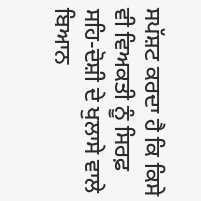ਸਪੱਸ਼ਟ ਕਰਦਾ ਹੈ ਕਿ ਕਿਸੇ ਵੀ ਵਿਅਕਤੀ ਨੂੰ ਸਿਰਫ਼ ਸਹਿ-ਦੋਸ਼ੀ ਦੇ ਖੁਲਾਸੇ ਵਾਲੇ ਬਿਆਨ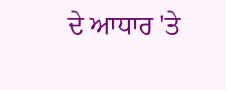ਦੇ ਆਧਾਰ 'ਤੇ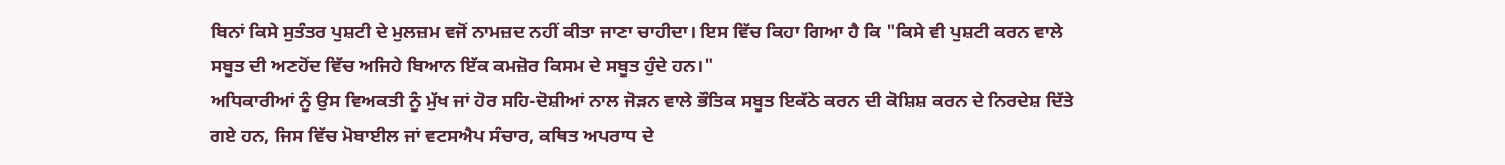ਬਿਨਾਂ ਕਿਸੇ ਸੁਤੰਤਰ ਪੁਸ਼ਟੀ ਦੇ ਮੁਲਜ਼ਮ ਵਜੋਂ ਨਾਮਜ਼ਦ ਨਹੀਂ ਕੀਤਾ ਜਾਣਾ ਚਾਹੀਦਾ। ਇਸ ਵਿੱਚ ਕਿਹਾ ਗਿਆ ਹੈ ਕਿ "ਕਿਸੇ ਵੀ ਪੁਸ਼ਟੀ ਕਰਨ ਵਾਲੇ ਸਬੂਤ ਦੀ ਅਣਹੋਂਦ ਵਿੱਚ ਅਜਿਹੇ ਬਿਆਨ ਇੱਕ ਕਮਜ਼ੋਰ ਕਿਸਮ ਦੇ ਸਬੂਤ ਹੁੰਦੇ ਹਨ।"
ਅਧਿਕਾਰੀਆਂ ਨੂੰ ਉਸ ਵਿਅਕਤੀ ਨੂੰ ਮੁੱਖ ਜਾਂ ਹੋਰ ਸਹਿ-ਦੋਸ਼ੀਆਂ ਨਾਲ ਜੋੜਨ ਵਾਲੇ ਭੌਤਿਕ ਸਬੂਤ ਇਕੱਠੇ ਕਰਨ ਦੀ ਕੋਸ਼ਿਸ਼ ਕਰਨ ਦੇ ਨਿਰਦੇਸ਼ ਦਿੱਤੇ ਗਏ ਹਨ, ਜਿਸ ਵਿੱਚ ਮੋਬਾਈਲ ਜਾਂ ਵਟਸਐਪ ਸੰਚਾਰ, ਕਥਿਤ ਅਪਰਾਧ ਦੇ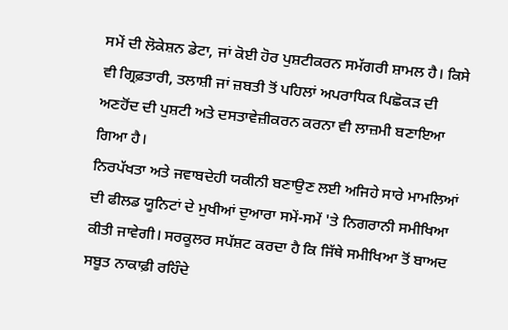ਸਮੇਂ ਦੀ ਲੋਕੇਸ਼ਨ ਡੇਟਾ, ਜਾਂ ਕੋਈ ਹੋਰ ਪੁਸ਼ਟੀਕਰਨ ਸਮੱਗਰੀ ਸ਼ਾਮਲ ਹੈ। ਕਿਸੇ ਵੀ ਗ੍ਰਿਫ਼ਤਾਰੀ, ਤਲਾਸ਼ੀ ਜਾਂ ਜ਼ਬਤੀ ਤੋਂ ਪਹਿਲਾਂ ਅਪਰਾਧਿਕ ਪਿਛੋਕੜ ਦੀ ਅਣਹੋਂਦ ਦੀ ਪੁਸ਼ਟੀ ਅਤੇ ਦਸਤਾਵੇਜ਼ੀਕਰਨ ਕਰਨਾ ਵੀ ਲਾਜ਼ਮੀ ਬਣਾਇਆ ਗਿਆ ਹੈ।
ਨਿਰਪੱਖਤਾ ਅਤੇ ਜਵਾਬਦੇਹੀ ਯਕੀਨੀ ਬਣਾਉਣ ਲਈ ਅਜਿਹੇ ਸਾਰੇ ਮਾਮਲਿਆਂ ਦੀ ਫੀਲਡ ਯੂਨਿਟਾਂ ਦੇ ਮੁਖੀਆਂ ਦੁਆਰਾ ਸਮੇਂ-ਸਮੇਂ 'ਤੇ ਨਿਗਰਾਨੀ ਸਮੀਖਿਆ ਕੀਤੀ ਜਾਵੇਗੀ। ਸਰਕੂਲਰ ਸਪੱਸ਼ਟ ਕਰਦਾ ਹੈ ਕਿ ਜਿੱਥੇ ਸਮੀਖਿਆ ਤੋਂ ਬਾਅਦ ਸਬੂਤ ਨਾਕਾਫ਼ੀ ਰਹਿੰਦੇ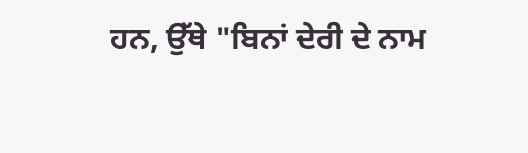ਹਨ, ਉੱਥੇ "ਬਿਨਾਂ ਦੇਰੀ ਦੇ ਨਾਮ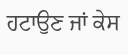ਹਟਾਉਣ ਜਾਂ ਕੇਸ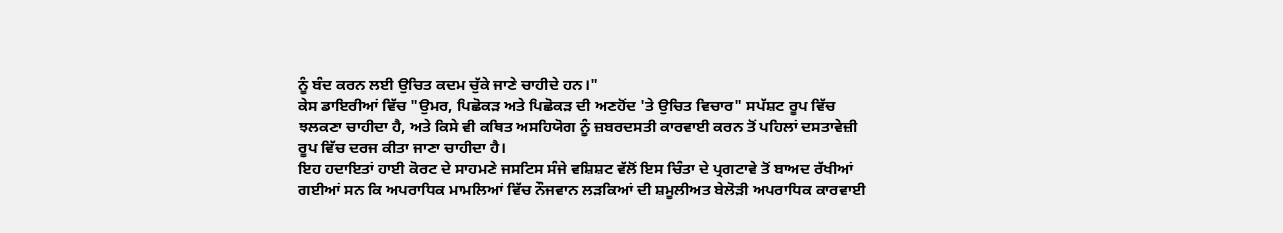ਨੂੰ ਬੰਦ ਕਰਨ ਲਈ ਉਚਿਤ ਕਦਮ ਚੁੱਕੇ ਜਾਣੇ ਚਾਹੀਦੇ ਹਨ।"
ਕੇਸ ਡਾਇਰੀਆਂ ਵਿੱਚ "ਉਮਰ, ਪਿਛੋਕੜ ਅਤੇ ਪਿਛੋਕੜ ਦੀ ਅਣਹੋਂਦ 'ਤੇ ਉਚਿਤ ਵਿਚਾਰ" ਸਪੱਸ਼ਟ ਰੂਪ ਵਿੱਚ ਝਲਕਣਾ ਚਾਹੀਦਾ ਹੈ, ਅਤੇ ਕਿਸੇ ਵੀ ਕਥਿਤ ਅਸਹਿਯੋਗ ਨੂੰ ਜ਼ਬਰਦਸਤੀ ਕਾਰਵਾਈ ਕਰਨ ਤੋਂ ਪਹਿਲਾਂ ਦਸਤਾਵੇਜ਼ੀ ਰੂਪ ਵਿੱਚ ਦਰਜ ਕੀਤਾ ਜਾਣਾ ਚਾਹੀਦਾ ਹੈ।
ਇਹ ਹਦਾਇਤਾਂ ਹਾਈ ਕੋਰਟ ਦੇ ਸਾਹਮਣੇ ਜਸਟਿਸ ਸੰਜੇ ਵਸ਼ਿਸ਼ਟ ਵੱਲੋਂ ਇਸ ਚਿੰਤਾ ਦੇ ਪ੍ਰਗਟਾਵੇ ਤੋਂ ਬਾਅਦ ਰੱਖੀਆਂ ਗਈਆਂ ਸਨ ਕਿ ਅਪਰਾਧਿਕ ਮਾਮਲਿਆਂ ਵਿੱਚ ਨੌਜਵਾਨ ਲੜਕਿਆਂ ਦੀ ਸ਼ਮੂਲੀਅਤ ਬੇਲੋੜੀ ਅਪਰਾਧਿਕ ਕਾਰਵਾਈ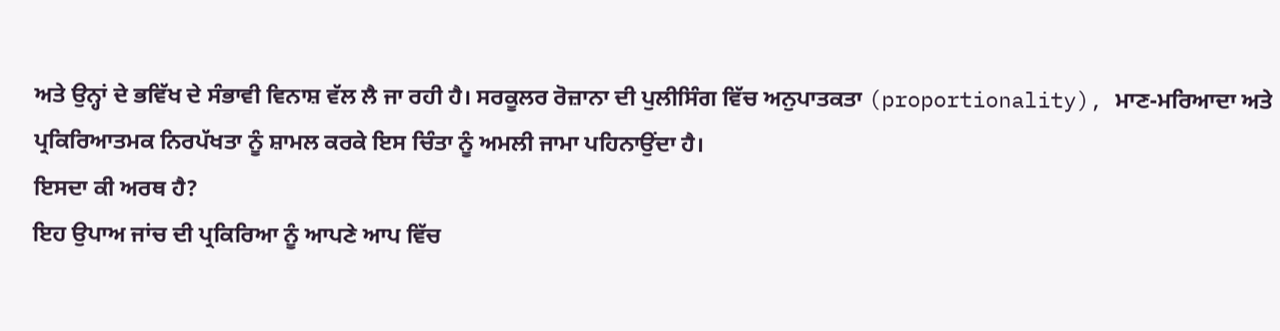ਅਤੇ ਉਨ੍ਹਾਂ ਦੇ ਭਵਿੱਖ ਦੇ ਸੰਭਾਵੀ ਵਿਨਾਸ਼ ਵੱਲ ਲੈ ਜਾ ਰਹੀ ਹੈ। ਸਰਕੂਲਰ ਰੋਜ਼ਾਨਾ ਦੀ ਪੁਲੀਸਿੰਗ ਵਿੱਚ ਅਨੁਪਾਤਕਤਾ (proportionality), ਮਾਣ-ਮਰਿਆਦਾ ਅਤੇ ਪ੍ਰਕਿਰਿਆਤਮਕ ਨਿਰਪੱਖਤਾ ਨੂੰ ਸ਼ਾਮਲ ਕਰਕੇ ਇਸ ਚਿੰਤਾ ਨੂੰ ਅਮਲੀ ਜਾਮਾ ਪਹਿਨਾਉਂਦਾ ਹੈ।
ਇਸਦਾ ਕੀ ਅਰਥ ਹੈ?
ਇਹ ਉਪਾਅ ਜਾਂਚ ਦੀ ਪ੍ਰਕਿਰਿਆ ਨੂੰ ਆਪਣੇ ਆਪ ਵਿੱਚ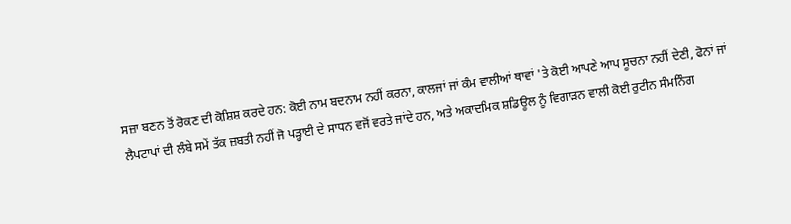ਸਜ਼ਾ ਬਣਨ ਤੋਂ ਰੋਕਣ ਦੀ ਕੋਸ਼ਿਸ਼ ਕਰਦੇ ਹਨ: ਕੋਈ ਨਾਮ ਬਦਨਾਮ ਨਹੀਂ ਕਰਨਾ, ਕਾਲਜਾਂ ਜਾਂ ਕੰਮ ਵਾਲੀਆਂ ਥਾਵਾਂ 'ਤੇ ਕੋਈ ਆਪਣੇ ਆਪ ਸੂਚਨਾ ਨਹੀਂ ਦੇਣੀ, ਫੋਨਾਂ ਜਾਂ ਲੈਪਟਾਪਾਂ ਦੀ ਲੰਬੇ ਸਮੇਂ ਤੱਕ ਜ਼ਬਤੀ ਨਹੀਂ ਜੋ ਪੜ੍ਹਾਈ ਦੇ ਸਾਧਨ ਵਜੋਂ ਵਰਤੇ ਜਾਂਦੇ ਹਨ, ਅਤੇ ਅਕਾਦਮਿਕ ਸ਼ਡਿਊਲ ਨੂੰ ਵਿਗਾੜਨ ਵਾਲੀ ਕੋਈ ਰੁਟੀਨ ਸੰਮਨਿੰਗ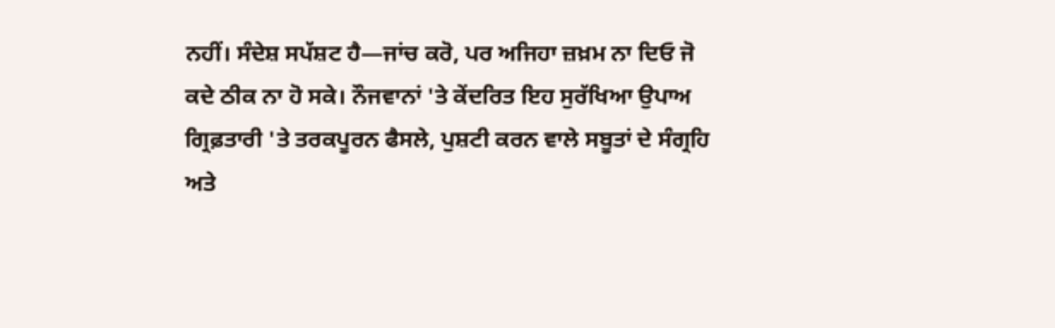ਨਹੀਂ। ਸੰਦੇਸ਼ ਸਪੱਸ਼ਟ ਹੈ—ਜਾਂਚ ਕਰੋ, ਪਰ ਅਜਿਹਾ ਜ਼ਖ਼ਮ ਨਾ ਦਿਓ ਜੋ ਕਦੇ ਠੀਕ ਨਾ ਹੋ ਸਕੇ। ਨੌਜਵਾਨਾਂ 'ਤੇ ਕੇਂਦਰਿਤ ਇਹ ਸੁਰੱਖਿਆ ਉਪਾਅ ਗ੍ਰਿਫ਼ਤਾਰੀ 'ਤੇ ਤਰਕਪੂਰਨ ਫੈਸਲੇ, ਪੁਸ਼ਟੀ ਕਰਨ ਵਾਲੇ ਸਬੂਤਾਂ ਦੇ ਸੰਗ੍ਰਹਿ ਅਤੇ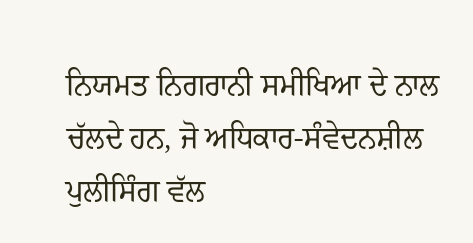ਨਿਯਮਤ ਨਿਗਰਾਨੀ ਸਮੀਖਿਆ ਦੇ ਨਾਲ ਚੱਲਦੇ ਹਨ, ਜੋ ਅਧਿਕਾਰ-ਸੰਵੇਦਨਸ਼ੀਲ ਪੁਲੀਸਿੰਗ ਵੱਲ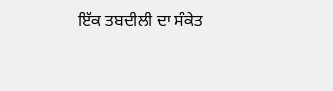ਇੱਕ ਤਬਦੀਲੀ ਦਾ ਸੰਕੇਤ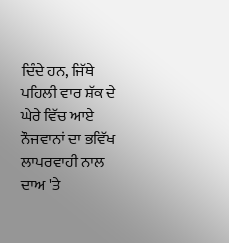ਦਿੰਦੇ ਹਨ, ਜਿੱਥੇ ਪਹਿਲੀ ਵਾਰ ਸ਼ੱਕ ਦੇ ਘੇਰੇ ਵਿੱਚ ਆਏ ਨੌਜਵਾਨਾਂ ਦਾ ਭਵਿੱਖ ਲਾਪਰਵਾਹੀ ਨਾਲ ਦਾਅ 'ਤੇ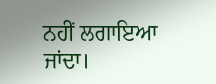ਨਹੀਂ ਲਗਾਇਆ ਜਾਂਦਾ।